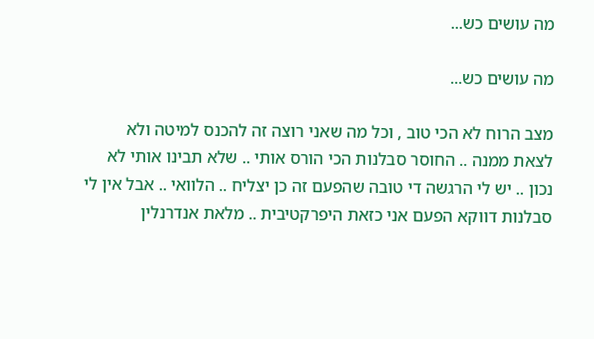מה עושים כש...

מה עושים כש...

מצב הרוח לא הכי טוב , וכל מה שאני רוצה זה להכנס למיטה ולא לצאת ממנה .. החוסר סבלנות הכי הורס אותי .. שלא תבינו אותי לא נכון .. יש לי הרגשה די טובה שהפעם זה כן יצליח .. הלוואי .. אבל אין לי סבלנות דווקא הפעם אני כזאת היפרקטיבית .. מלאת אנדרנלין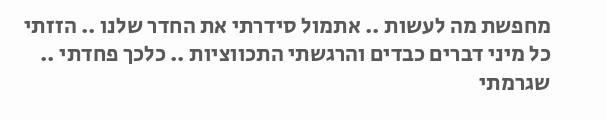מחפשת מה לעשות .. אתמול סידרתי את החדר שלנו .. הזזתי כל מיני דברים כבדים והרגשתי התכווציות .. כלכך פחדתי .. שגרמתי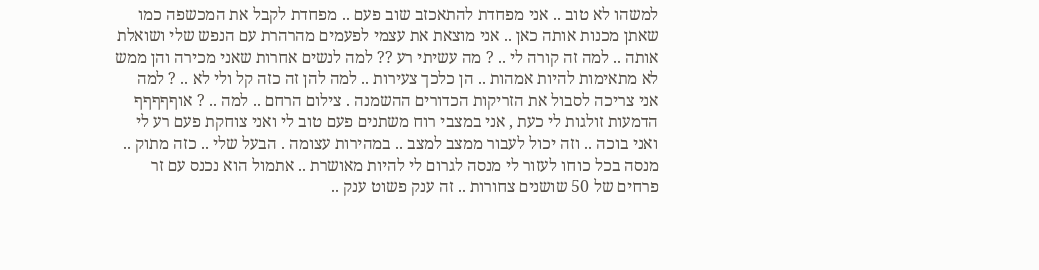למשהו לא טוב .. אני מפחדת להתאכזב שוב פעם .. מפחדת לקבל את המכשפה כמו שאתן מכנות אותה כאן .. אני מוצאת את עצמי לפעמים מהרהרת עם הנפש שלי ושואלת אותה .. למה זה קורה לי .. ? מה עשיתי רע ?? למה לנשים אחרות שאני מכירה והן ממש לא מתאימות להיות אמהות .. הן כלכך צעירות .. למה להן זה כזה קל ולי לא .. ? למה אני צריכה לסבול את הזריקות הכדורים ההשמנה . צילום הרחם .. למה .. ? אוףףףףף הדמעות זולגות לי כעת , אני במצבי רוח משתנים פעם טוב לי ואני צוחקת פעם רע לי ואני בוכה .. וזה יכול לעבור ממצב למצב .. במהירות עצומה . הבעל שלי .. כזה מתוק .. מנסה בכל כוחו לעזור לי מנסה לגרום לי להיות מאושרת .. אתמול הוא נכנס עם זר פרחים של 50 שושנים צחורות .. זה ענק פשוט ענק ..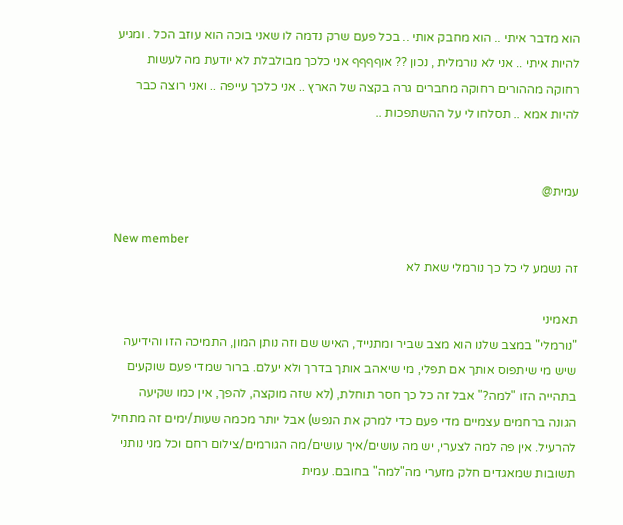הוא מדבר איתי .. הוא מחבק אותי .. בכל פעם שרק נדמה לו שאני בוכה הוא עוזב הכל . ומגיע להיות איתי .. אני לא נורמלית , נכון ?? אוףףףף אני כלכך מבולבלת לא יודעת מה לעשות רחוקה מההורים רחוקה מחברים גרה בקצה של הארץ .. אני כלכך עייפה .. ואני רוצה כבר להיות אמא .. תסלחו לי על ההשתפכות ..


עמית@

New member
זה נשמע לי כל כך נורמלי שאת לא

תאמיני
"נורמלי" במצב שלנו הוא מצב שביר ומתנייד, האיש שם וזה נותן המון, התמיכה הזו והידיעה שיש מי שיתפוס אותך אם תפלי, מי שיאהב אותך בדרך ולא יעלם. ברור שמדי פעם שוקעים בתהייה הזו "למה?" אבל זה כל כך חסר תוחלת, (לא שזה מוקצה, להפך, אין כמו שקיעה הגונה ברחמים עצמיים מדי פעם כדי למרק את הנפש) אבל יותר מכמה שעות/ימים זה מתחיל להרעיל. אין פה למה לצערי, יש מה עושים/איך עושים/מה הגורמים/צילום רחם וכל מני נותני תשובות שמאגדים חלק מזערי מה"למה" בחובם. עמית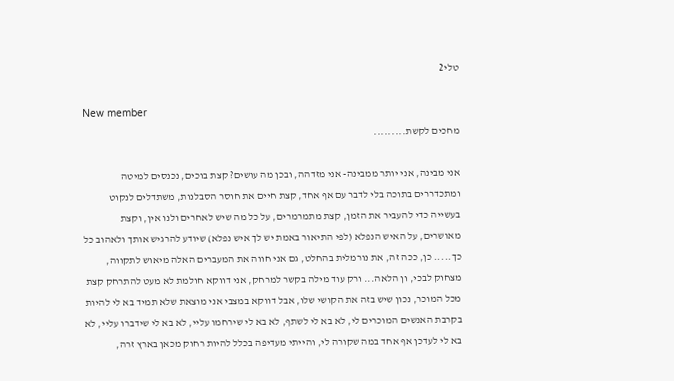טלי2

New member
מחכים לקשת.........

אני מבינה, אני יותר ממבינה- אני מזדהה, ובכן מה עושים? קצת בוכים, נכנסים למיטה ומתכדררים בתוכה בלי לדבר עם אף אחד, קצת חיים את חוסר הסבלנות, משתדלים לנקוט בעשייה כדי להעביר את הזמן, קצת מתמרמרים, על כל מה שיש לאחרים ולנו אין, וקצת מאושרים, על האיש הנפלא (לפי התיאור באמת יש לך איש נפלא) שיודע להרגיש אותך ולאהוב כל כך..... כן, ככה זה, את נורמלית בהחלט, גם אני חווה את המעברים האלה מיאוש לתקווה, מצחוק לבכי, ון הלאה... ורק עוד מילה בקשר למרחק, אני דווקא חולמת לא מעט להתרחק קצת מכל המוכר, נכון שיש בזה את הקושי שלו, אבל דווקא במצבי אני מוצאת שלא תמיד בא לי להיות בקרבת האנשים המוכרים לי, לא בא לי לשתף, לא בא לי שירחמו עליי, לא בא לי שידברו עליי, לא בא לי לעדכן אף אחד במה שקורה לי, והייתי מעדיפה בכלל להיות רחוק מכאן בארץ זרה,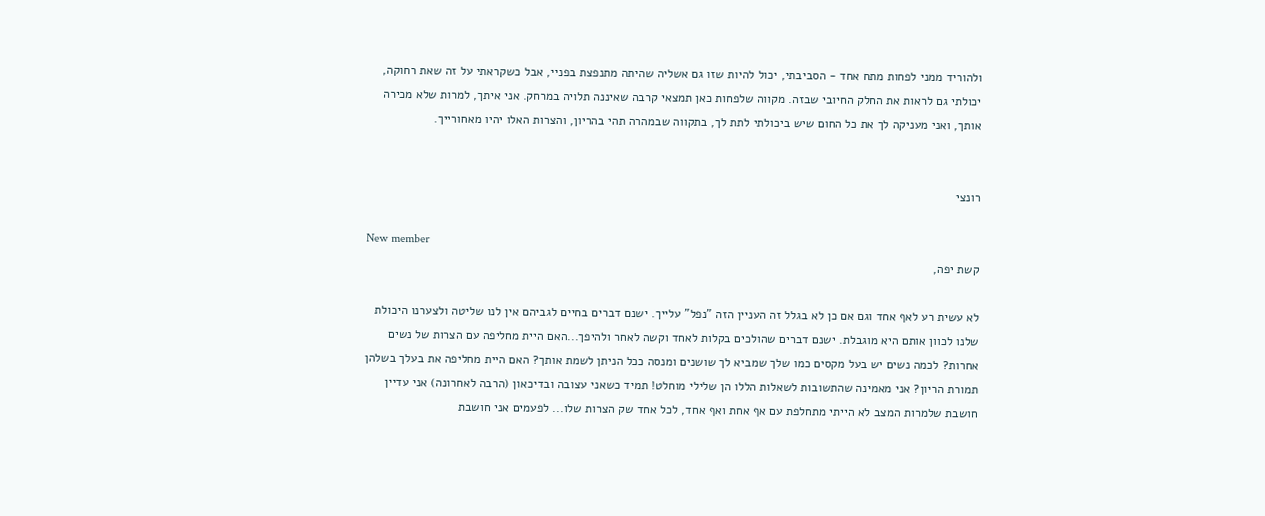ולהוריד ממני לפחות מתח אחד - הסביבתי, יכול להיות שזו גם אשליה שהיתה מתנפצת בפניי, אבל כשקראתי על זה שאת רחוקה, יכולתי גם לראות את החלק החיובי שבזה. מקווה שלפחות כאן תמצאי קרבה שאיננה תלויה במרחק. אני איתך, למרות שלא מכירה אותך, ואני מעניקה לך את כל החום שיש ביכולתי לתת לך, בתקווה שבמהרה תהי בהריון, והצרות האלו יהיו מאחורייך.


רונצי

New member
קשת יפה,

לא עשית רע לאף אחד וגם אם כן לא בגלל זה העניין הזה "נפל" עלייך. ישנם דברים בחיים לגביהם אין לנו שליטה ולצערנו היכולת שלנו לכוון אותם היא מוגבלת. ישנם דברים שהולכים בקלות לאחד וקשה לאחר ולהיפך...האם היית מחליפה עם הצרות של נשים אחרות? לכמה נשים יש בעל מקסים כמו שלך שמביא לך שושנים ומנסה ככל הניתן לשמת אותך? האם היית מחליפה את בעלך בשלהן תמורת הריון? אני מאמינה שהתשובות לשאלות הללו הן שלילי מוחלט! תמיד כשאני עצובה ובדיכאון (הרבה לאחרונה) אני עדיין חושבת שלמרות המצב לא הייתי מתחלפת עם אף אחת ואף אחד, לכל אחד שק הצרות שלו... לפעמים אני חושבת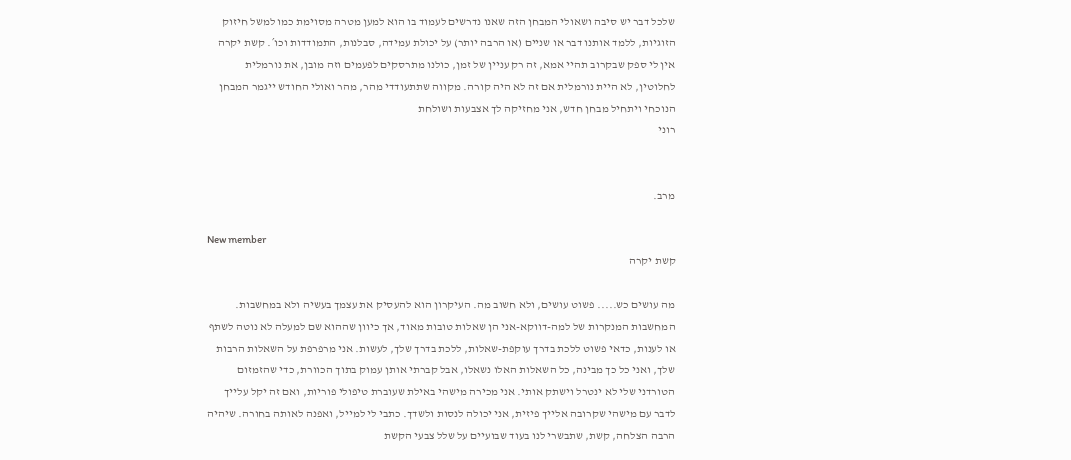שלכל דבר יש סיבה ושאולי המבחן הזה שאנו נדרשים לעמוד בו הוא למען מטרה מסוימת כמו למשל חיזוק הזוגיות, ללמד אותנו דבר או שניים (או הרבה יותר) על יכולת עמידה, סבלנות, התמודדות וכו´. קשת יקרה אין לי ספק שבקרוב תהיי אמא, זה רק עניין של זמן, כולנו מתרסקים לפעמים וזה מובן, את נורמלית לחלוטין, לא היית נורמלית אם זה לא היה קורה. מקווה שתתעודדי מהר, מהר ואולי החודש ייגמר המבחן הנוכחי ויתחיל מבחן חדש, אני מחזיקה לך אצבעות ושולחת
רוני


מרב.

New member
קשת יקרה

מה עושים כש..... פשוט עושים, ולא חשוב מה. העיקרון הוא להעסיק את עצמך בעשיה ולא במחשבות. המחשבות המנקרות של למה-דווקא-אני הן שאלות טובות מאוד, אך כיוון שההוא שם למעלה לא נוטה לשתף או לענות, כדאי פשוט ללכת בדרך עוקפת-שאלות, ללכת בדרך שלך, לעשות. אני מרפרפת על השאלות הרבות שלך, ואני כל כך מבינה, כל השאלות האלו נשאלו, אבל קברתי אותן עמוק בתוך הכוורת, כדי שהזמזום הטורדני שלי לא ינטרל וישתק אותי. אני מכירה מישהי באילת שעוברת טיפולי פוריות, ואם זה יקל עלייך לדבר עם מישהי שקרובה אלייך פיזית, אני יכולה לנסות ולשדך. כתבי לי למייל, ואפנה לאותה בחורה. שיהיה הרבה הצלחה, קשת, שתבשרי לנו בעוד שבועיים על שלל צבעי הקשת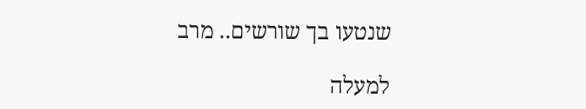שנטעו בך שורשים.. מרב

למעלה